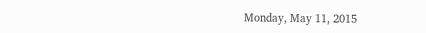Monday, May 11, 2015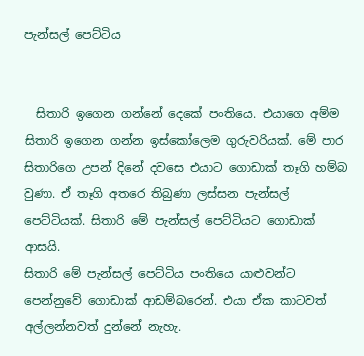පැන්සල් පෙට්ටිය


  සිතාරි ඉගෙන ගන්නේ දෙකේ පංතියෙ. එයාගෙ අම්ම සිතාරි ඉගෙන ගන්න ඉස්කෝලෙම ගුරුවරියක්. මේ පාර සිතාරිගෙ උපන් දිනේ දවසෙ එයාට ගොඩාක් තෑගි හම්බ වුණා. ඒ තෑගි අතරෙ තිබුණා ලස්සන පැන්සල් පෙට්ටියක්. සිතාරි මේ පැන්සල් පෙට්ටියට ගොඩාක් ආසයි.
සිතාරි මේ පැන්සල් පෙට්ටිය පංතියෙ යාළුවන්ට පෙන්නුවේ ගොඩාක් ආඩම්බරෙන්. එයා ඒක කාටවත් අල්ලන්නවත් දුන්නේ නැහැ.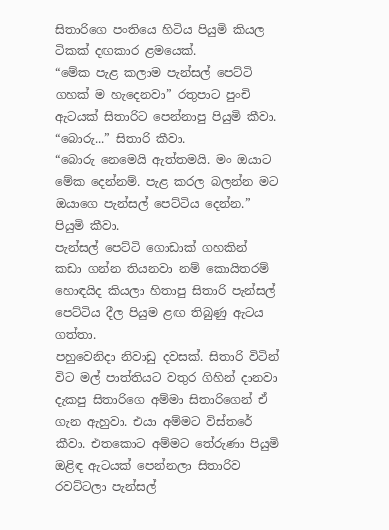සිතාරිගෙ පංතියෙ හිටිය පියුමි කියල ටිකක් දඟකාර ළමයෙක්.
“මේක පැළ කලාම පැන්සල් පෙට්ටි ගහක් ම හැදෙනවා” රතුපාට පුංචි ඇටයක් සිතාරිට පෙන්නාපු පියුමි කීවා.
“බොරු...” සිතාරි කීවා.
“බොරු නෙමෙයි ඇත්තමයි. මං ඔයාට මේක දෙන්නම්. පැළ කරල බලන්න මට ඔයාගෙ පැන්සල් පෙට්ටිය දෙන්න.” පියුමි කීවා.
පැන්සල් පෙට්ටි ගොඩාක් ගහකින් කඩා ගන්න තියනවා නම් කොයිතරම් හොඳයිද කියලා හිතාපු සිතාරි පැන්සල් පෙට්ටිය දීල පියුම ළඟ තිබුණු ඇටය ගත්තා.
පහුවෙනිදා නිවාඩු දවසක්. සිතාරි විටින් විට මල් පාත්තියට වතුර ගිහින් දානවා දැකපු සිතාරිගෙ අම්මා සිතාරිගෙන් ඒ ගැන ඇහුවා. එයා අම්මට විස්තරේ කීවා. එතකොට අම්මට තේරුණා පියුමි ඔළිඳ ඇටයක් පෙන්නලා සිතාරිව රවට්ටලා පැන්සල්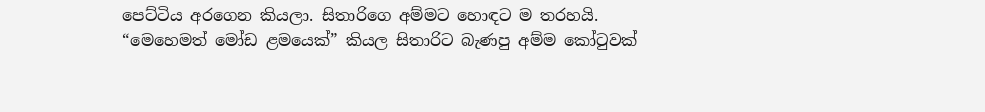පෙට්ටිය අරගෙන කියලා. සිතාරිගෙ අම්මට හොඳට ම තරහයි.
“මෙහෙමත් මෝඩ ළමයෙක්” කියල සිතාරිට බැණපු අම්ම කෝටුවක්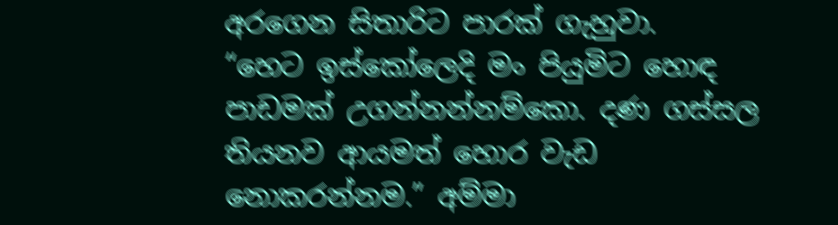අරගෙන සිතාරිට පාරක් ගැහුවා.
“හෙට ඉස්කෝලෙදි මං පියුමිට හොඳ පාඩමක් උගන්නන්නම්කො. දණ ගස්සල තියනව ආයමත් හොර වැඩ නොකරන්නම.” අම්මා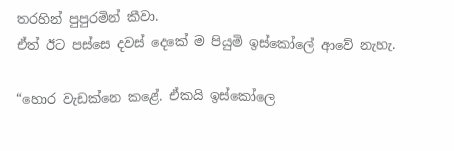තරහින් පුපුරමින් කීවා.
ඒත් ඊට පස්සෙ දවස් දෙකේ ම පියුමි ඉස්කෝලේ ආවේ නැහැ.

“හොර වැඩක්නෙ කළේ. ඒකයි ඉස්කෝලෙ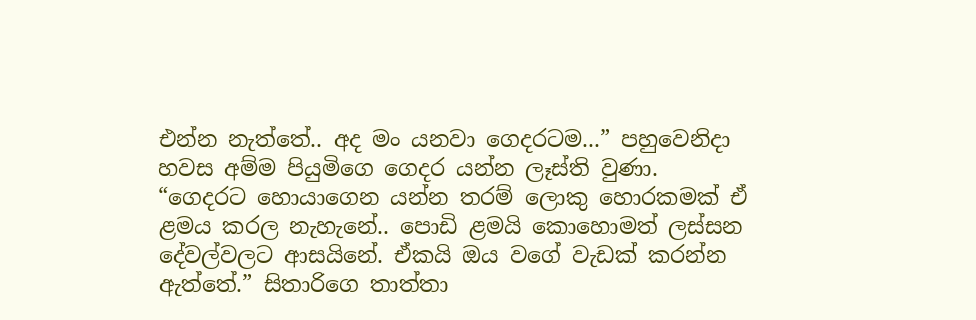එන්න නැත්තේ.. අද මං යනවා ගෙදරටම...” පහුවෙනිදා හවස අම්ම පියුමිගෙ ගෙදර යන්න ලෑස්ති වුණා.
“ගෙදරට හොයාගෙන යන්න තරම් ලොකු හොරකමක් ඒ ළමය කරල නැහැනේ.. පොඩි ළමයි කොහොමත් ලස්සන දේවල්වලට ආසයිනේ. ඒකයි ඔය වගේ වැඩක් කරන්න ඇත්තේ.” සිතාරිගෙ තාත්තා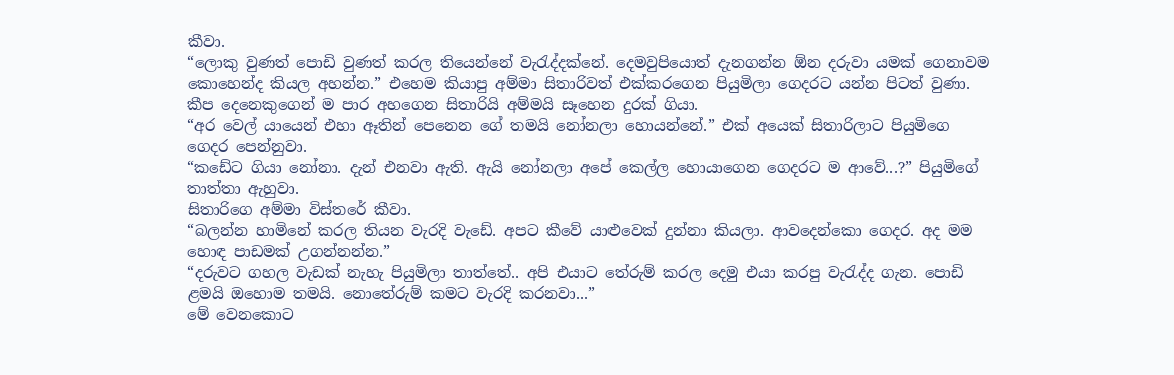කීවා.
“ලොකු වුණත් පොඩි වුණත් කරල තියෙන්නේ වැරැද්දක්නේ. දෙමවුපියොත් දැනගන්න ඕන දරුවා යමක් ගෙනාවම කොහෙන්ද කියල අහන්න.” එහෙම කියාපු අම්මා සිතාරිවත් එක්කරගෙන පියුමිලා ගෙදරට යන්න පිටත් වුණා.
කීප දෙනෙකුගෙන් ම පාර අහගෙන සිතාරියි අම්මයි සෑහෙන දුරක් ගියා.
“අර වෙල් යායෙන් එහා ඈතින් පෙනෙන ගේ තමයි නෝනලා හොයන්නේ.” එක් අයෙක් සිතාරිලාට පියුමිගෙ ගෙදර පෙන්නුවා.
“කඩේට ගියා නෝනා. දැන් එනවා ඇති. ඇයි නෝනලා අපේ කෙල්ල හොයාගෙන ගෙදරට ම ආවේ...?” පියුමිගේ තාත්තා ඇහුවා.
සිතාරිගෙ අම්මා විස්තරේ කීවා.
“බලන්න හාමිනේ කරල තියන වැරදි වැඩේ. අපට කීවේ යාළුවෙක් දුන්නා කියලා. ආවදෙන්කො ගෙදර. අද මම හොඳ පාඩමක් උගන්නන්න.”
“දරුවට ගහල වැඩක් නැහැ පියුමිලා තාත්තේ.. අපි එයාට තේරුම් කරල දෙමු එයා කරපු වැරැද්ද ගැන. පොඩි ළමයි ‍ඔහොම තමයි. නොතේරුම් කමට වැරදි කරනවා...”
මේ වෙනකොට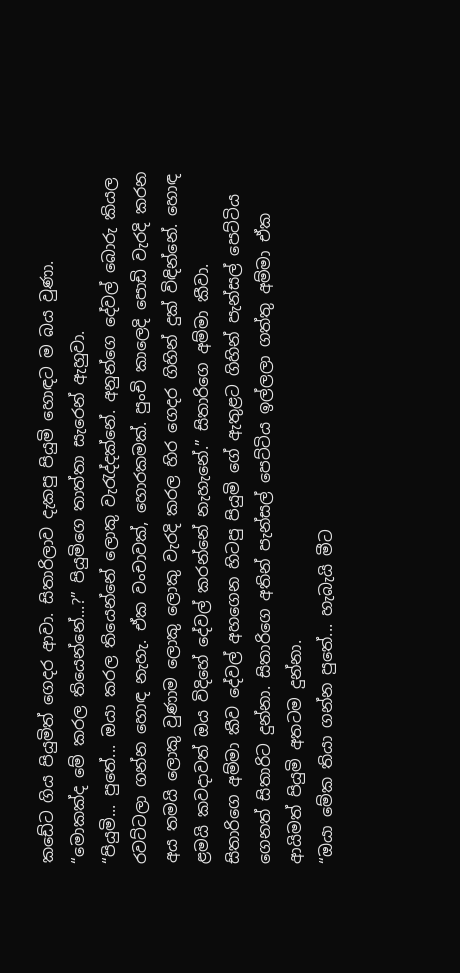කඩේට ගිය පියුමිත් ගෙදර ආවා. සිතාරිලාව දැකපු පියුමි හොඳට ම බය වුණා.
“මොකක්ද මේ කරල තියෙන්නේ...?” පියුමිගෙ තාත්තා සැරෙන් ඇහුවා.
“පියුමි... පුතේ... ඔයා කරල තියෙන්නේ ලොකු වැරැද්දක්නේ. අනුන්ගෙ දේවල් බොරු කියල රවට්ටලා ගන්න හොඳ නැහැ. ඒක වංචාවක්, හොරකමක්. පුංචි කාලෙදි පොඩි වැරදි කරන අය තමයි ලොකු වුණාම ලොකු ලොකු වැරදි කරල හිර ගෙදර ගිහින් දුක් විඳින්නේ. හොඳ ළමයි කවදාවත් ඔය විදිහේ දේවල් කරන්නේ නැහැනේ.” සිතාරිගෙ අම්මා කීවා.
සිතාරිගෙ අම්මා කීව දේවල් අහගෙන හිටපු පියුමි ගේ ඇතුළට ගිහින් පැන්සල් පෙට්ටිය ගෙනත් සිතාරිට දුන්නා. සිතාරිගෙ අතින් පැන්සල් පෙට්ටිය ඉල්ලලා ගත්තු අම්මා ඒක ආයිමත් පියුමි අතටම දුන්නා.
“ඔයා‍ මේක තියා ගන්න පුතේ... හැබැයි මීට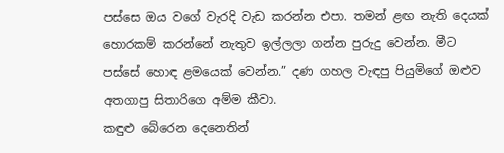පස්සෙ ඔය වගේ වැරදි වැඩ කරන්න එපා. තමන් ළඟ නැති දෙයක් හොරකම් කරන්නේ නැතුව ඉල්ලලා ගන්න පුරුදු වෙන්න. මීට පස්සේ හොඳ ළමයෙක් වෙන්න.” දණ ගහල වැඳපු පියුමිගේ ඔළුව අතගාපු සිතාරිගෙ අම්ම කීවා.
කඳුළු බේරෙන දෙනෙතින්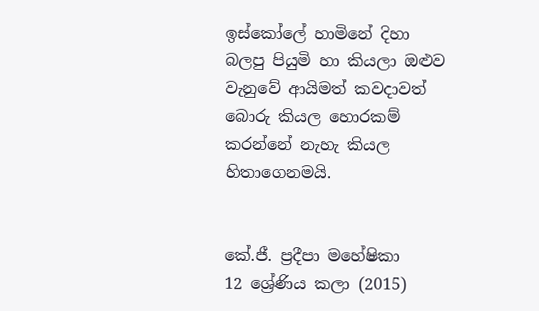ඉස්කෝලේ හාමිනේ දිහා බලපු පියුමි හා කියලා ඔළුව වැනුවේ ආයිමත් කවදාවත් බොරු කියල හොරකම් කරන්නේ නැහැ කියල හිතාගෙනමයි.


කේ.ජී. ප්‍රදීපා මහේෂිකා
12 ශ්‍රේණිය කලා (2015)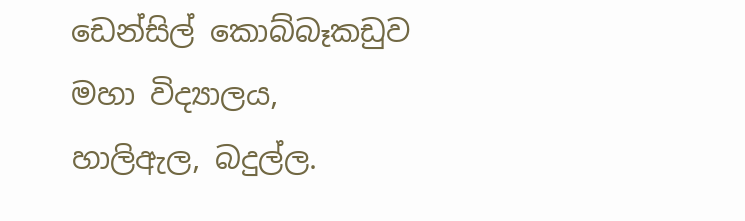ඩෙන්සිල් කොබ්බෑකඩුව මහා විද්‍යාලය,
හාලිඇල, බදුල්ල.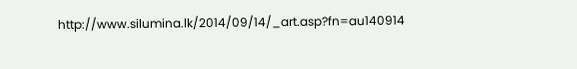http://www.silumina.lk/2014/09/14/_art.asp?fn=au140914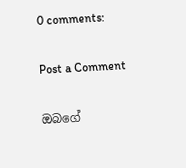0 comments:

Post a Comment

ඔබගේ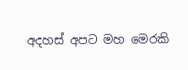අදහස් අපට මහ මෙරකි